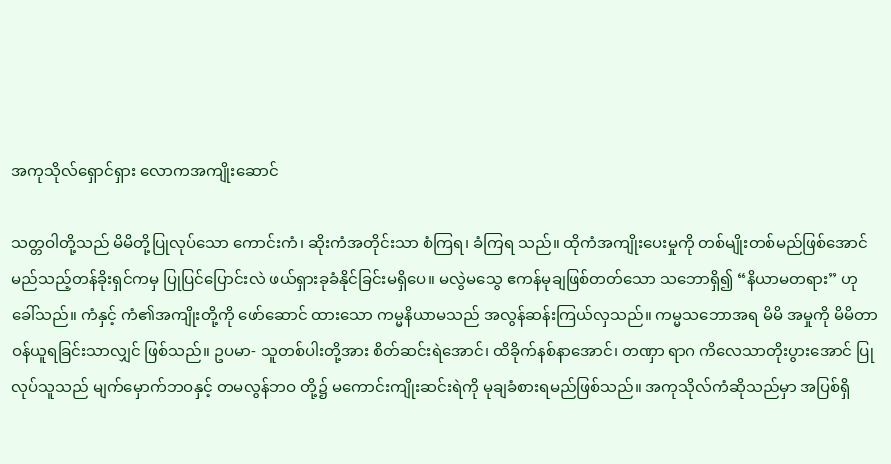အကုသိုလ်ရှောင်ရှား လောကအကျိုးဆောင်

သတ္တဝါတို့သည် မိမိတို့ပြုလုပ်သော ကောင်းကံ၊ ဆိုးကံအတိုင်းသာ စံကြရ၊ ခံကြရ သည်။ ထိုကံအကျိုးပေးမှုကို တစ်မျိုးတစ်မည်ဖြစ်အောင် မည်သည့်တန်ခိုးရှင်ကမှ ပြုပြင်ပြောင်းလဲ ဖယ်ရှားခုခံနိုင်ခြင်းမရှိပေ။ မလွဲမသွေ ဧကန်မုချဖြစ်တတ်သော သဘောရှိ၍ “နိယာမတရား” ဟုခေါ်သည်။ ကံနှင့် ကံ၏အကျိုးတို့ကို ဖော်ဆောင် ထားသော ကမ္မနိယာမသည် အလွန်ဆန်းကြယ်လှသည်။ ကမ္မသဘောအရ မိမိ အမှုကို မိမိတာဝန်ယူရခြင်းသာလျှင် ဖြစ်သည်။ ဥပမာ- သူတစ်ပါးတို့အား စိတ်ဆင်းရဲအောင်၊ ထိခိုက်နစ်နာအောင်၊ တဏှာ ရာဂ ကိလေသာတိုးပွားအောင် ပြုလုပ်သူသည် မျက်မှောက်ဘဝနှင့် တမလွန်ဘဝ တို့၌ မကောင်းကျိုးဆင်းရဲကို မုချခံစားရမည်ဖြစ်သည်။ အကုသိုလ်ကံဆိုသည်မှာ အပြစ်ရှိ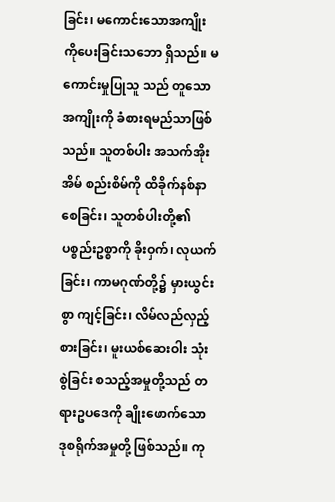ခြင်း၊ မကောင်းသောအကျိုးကိုပေးခြင်းသဘော ရှိသည်။ မကောင်းမှုပြုသူ သည် တူသောအကျိုးကို ခံစားရမည်သာဖြစ်သည်။ သူတစ်ပါး အသက်အိုးအိမ် စည်းစိမ်ကို ထိခိုက်နစ်နာစေခြင်း၊ သူတစ်ပါးတို့၏ ပစ္စည်းဥစ္စာကို ခိုးဝှက်၊ လုယက် ခြင်း၊ ကာမဂုဏ်တို့၌ မှားယွင်းစွာ ကျင့်ခြင်း၊ လိမ်လည်လှည့်စားခြင်း၊ မူးယစ်ဆေးဝါး သုံးစွဲခြင်း စသည့်အမှုတို့သည် တရားဥပဒေကို ချိုးဖောက်သော ဒုစရိုက်အမှုတို့ ဖြစ်သည်။ ကု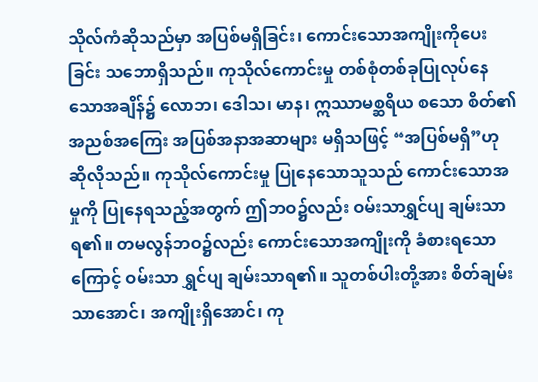သိုလ်ကံဆိုသည်မှာ အပြစ်မရှိခြင်း၊ ကောင်းသောအကျိုးကိုပေးခြင်း သဘောရှိသည်။ ကုသိုလ်ကောင်းမှု တစ်စုံတစ်ခုပြုလုပ်နေသောအချိန်၌ လောဘ၊ ဒေါသ၊ မာန၊ ဣဿာမစ္ဆရိယ စသော စိတ်၏ အညစ်အကြေး အပြစ်အနာအဆာများ မရှိသဖြင့် “အပြစ်မရှိ”ဟု ဆိုလိုသည်။ ကုသိုလ်ကောင်းမှု ပြုနေသောသူသည် ကောင်းသောအမှုကို ပြုနေရသည့်အတွက် ဤဘဝ၌လည်း ဝမ်းသာရွှင်ပျ ချမ်းသာ ရ၏။ တမလွန်ဘဝ၌လည်း ကောင်းသောအကျိုးကို ခံစားရသောကြောင့် ဝမ်းသာ ရွှင်ပျ ချမ်းသာရ၏။ သူတစ်ပါးတို့အား စိတ်ချမ်းသာအောင်၊ အကျိုးရှိအောင်၊ ကု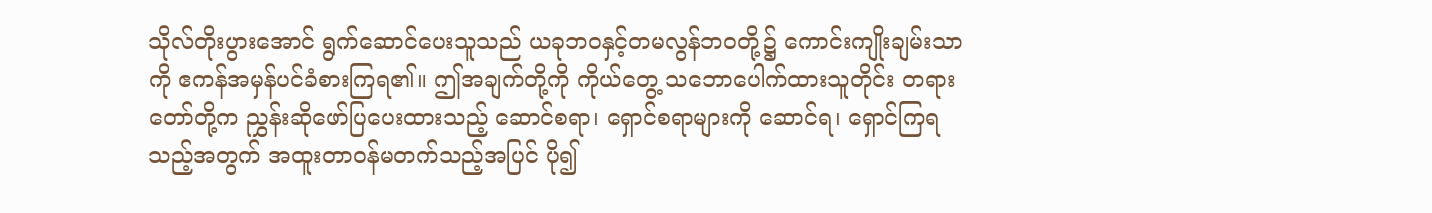သိုလ်တိုးပွားအောင် ရွက်ဆောင်ပေးသူသည် ယခုဘဝနှင့်တမလွန်ဘဝတို့၌ ကောင်းကျိုးချမ်းသာကို ဧကန်အမှန်ပင်ခံစားကြရ၏။ ဤအချက်တို့ကို ကိုယ်တွေ့ သဘောပေါက်ထားသူတိုင်း တရားတော်တို့က ညွှန်းဆိုဖော်ပြပေးထားသည့် ဆောင်စရာ၊ ရှောင်စရာများကို ဆောင်ရ၊ ရှောင်ကြရသည့်အတွက် အထူးတာဝန်မတက်သည့်အပြင် ပို၍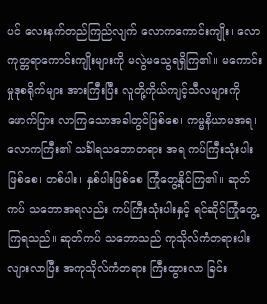ပင် လေးနက်တည်ကြည်လျက် လောကကောင်းကျိုး၊ လောကုတ္တရာကောင်းကျိုးများကို မလွဲမသွေရရှိကြ၏။ မကောင်းမှုဒုစရိုက်များ အားကြီးပြီး လူတို့ကိုယ်ကျင့်သီလများကို ဖောက်ပြား လာကြသောအခါတွင်ဖြစ်စေ၊ ကမ္မနိယာမအရ၊ လောကကြီး၏ သင်္ခါရသဘောတရား အရ ကပ်ကြီးသုံးပါးဖြစ်စေ၊ တစ်ပါး၊ နှစ်ပါးဖြစ်စေ ကြုံတွေ့နိုင်ကြ၏။ ဆုတ်ကပ် သဘောအရလည်း ကပ်ကြီးသုံးပါးနှင့် ရင်ဆိုင်ကြုံတွေ့ကြရသည်။ ဆုတ်ကပ် သဘောသည် ကုသိုလ်ကံတရားပါးလျားလာပြီး အကုသိုလ်ကံတရား ကြီးထွားလာ ခြင်း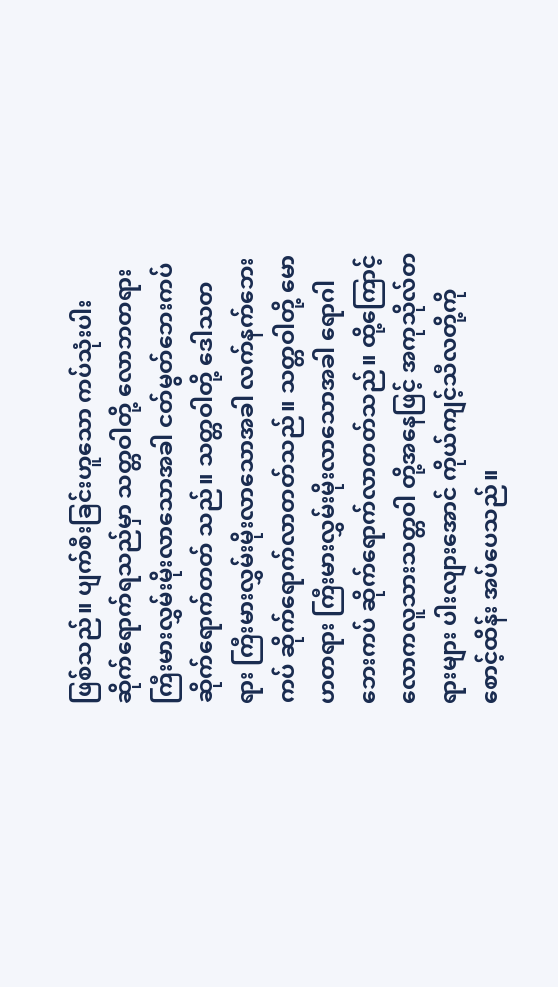ဖြစ်သည်။ ပျက်စီးခြင်းဟူသော ကပ်သုံးပါး ဆိုက်ရောက်ရသည်မှာ သတ္တဝါတို့ လောဘတရားကြီးမားလွှမ်းမိုးလာသောအခါ ငတ်မွတ်ဘေးကပ် ဆိုက်ရောက်တတ် သည်။ သတ္တဝါတို့ ဒေါသတရား ကြီးမားလွှမ်းမိုးလာသောအခါ လက်နက်ဘေးကပ် ဆိုက်ရောက်လာတတ်သည်။ သတ္တဝါတို့ မောဟတရား ကြီးမားလွှမ်းမိုးလာသောအခါ ရောဂါဘေးကပ် ဆိုက်ရောက်လာတတ်သည်။ ထို့ကြောင့် လောကလူသားသတ္တဝါ တို့အနေဖြင့် အကုသိုလ်တရားများ ပါးလျားအောင် ကိုယ်ကျင့်သီလတို့ကို စောင့်ထိန်း အပ်ပေသည်။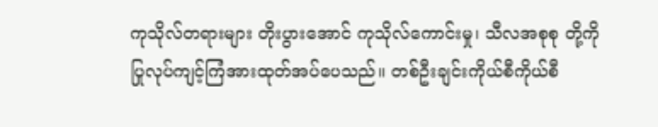ကုသိုလ်တရားများ တိုးပွားအောင် ကုသိုလ်ကောင်းမှု၊ သီလအစုစု တို့ကို ပြုလုပ်ကျင့်ကြံအားထုတ်အပ်ပေသည်။ တစ်ဦးချင်းကိုယ်စီကိုယ်စီ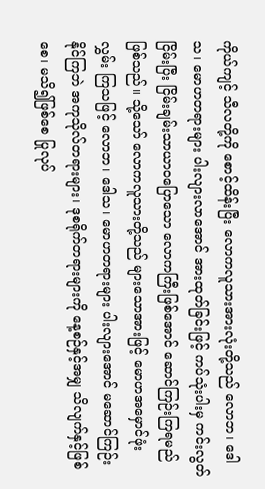ကိုယ်ကျင့် သီလတို့ကို စောင့်ထိန်းပြီး လောကလူသားအားလုံးတို့သည် လောဘ၊ ဒေါသ၊ မောဟတရားများ ပါးလျားလာအောင် အားထုတ်ခြင်းဖြင့် ကပ်သုံးပါးမှ ကင်းလွတ် ငြိမ်းပြီး ငြိမ်းချမ်းသာယာဝပြောသော လောကကြီးဖြစ်အောင် ဆောင်ကြဉ်းကြရမည် ဖြစ်သည်။ သို့သော် လောကလူသားတို့သည် များသောအားဖြင့် မောဟအမှောင်ဖုံးလွှမ်း ကြသဖြင့် လောဘ၊ ဒေါသ၊ မောဟတရားများ ပါးလျားအောင် မဆောင်ကြဉ်းနိုင်ကြဘဲ အကုသိုလ်တရားများ၊ ဒုစရိုက်တရားများကို နေ့စဉ်နှင့်အမျှ သိလျက်နှင့်ဖြစ်စေ၊ မသိ၍ဖြစ်စေ ပြုလုပ်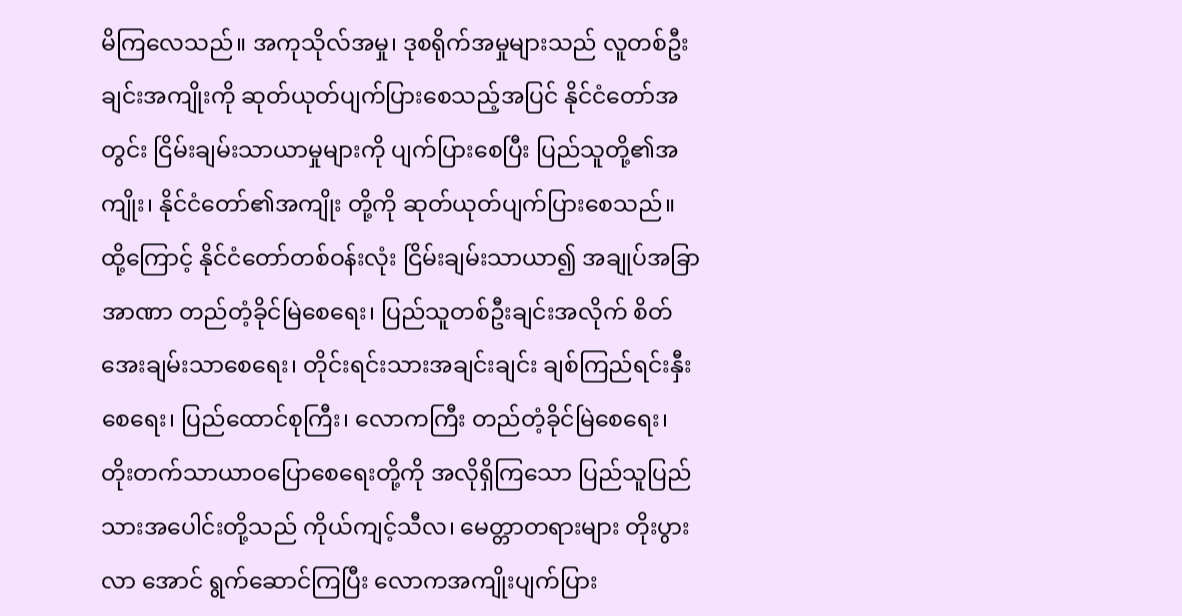မိကြလေသည်။ အကုသိုလ်အမှု၊ ဒုစရိုက်အမှုများသည် လူတစ်ဦးချင်းအကျိုးကို ဆုတ်ယုတ်ပျက်ပြားစေသည့်အပြင် နိုင်ငံတော်အတွင်း ငြိမ်းချမ်းသာယာမှုများကို ပျက်ပြားစေပြီး ပြည်သူတို့၏အကျိုး၊ နိုင်ငံတော်၏အကျိုး တို့ကို ဆုတ်ယုတ်ပျက်ပြားစေသည်။ ထို့ကြောင့် နိုင်ငံတော်တစ်ဝန်းလုံး ငြိမ်းချမ်းသာယာ၍ အချုပ်အခြာအာဏာ တည်တံ့ခိုင်မြဲစေရေး၊ ပြည်သူတစ်ဦးချင်းအလိုက် စိတ်အေးချမ်းသာစေရေး၊ တိုင်းရင်းသားအချင်းချင်း ချစ်ကြည်ရင်းနှီးစေရေး၊ ပြည်ထောင်စုကြီး၊ လောကကြီး တည်တံ့ခိုင်မြဲစေရေး၊ တိုးတက်သာယာဝပြောစေရေးတို့ကို အလိုရှိကြသော ပြည်သူပြည်သားအပေါင်းတို့သည် ကိုယ်ကျင့်သီလ၊ မေတ္တာတရားများ တိုးပွားလာ အောင် ရွက်ဆောင်ကြပြီး လောကအကျိုးပျက်ပြား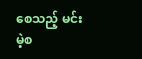စေသည့် မင်းမဲ့စ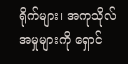ရိုက်များ၊ အကုသိုလ်အမှုများကို ရှောင်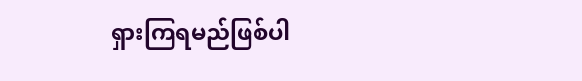ရှားကြရမည်ဖြစ်ပါ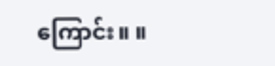ကြောင်း။ ။